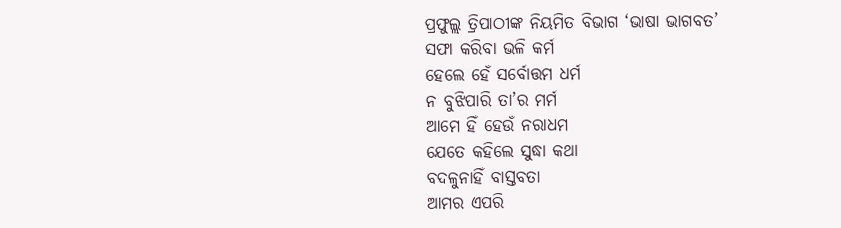ପ୍ରଫୁଲ୍ଲ ତ୍ରିପାଠୀଙ୍କ ନିୟମିତ ବିଭାଗ ‘ଭାଷା ଭାଗବତ’
ସଫା କରିବା ଭଳି କର୍ମ
ହେଲେ ହେଁ ସର୍ବୋତ୍ତମ ଧର୍ମ
ନ ବୁଝିପାରି ତା’ର ମର୍ମ
ଆମେ ହିଁ ହେଉଁ ନରାଧମ
ଯେତେ କହିଲେ ସୁଦ୍ଧା କଥା
ବଦଳୁନାହିଁ ବାସ୍ତବତା
ଆମର ଏପରି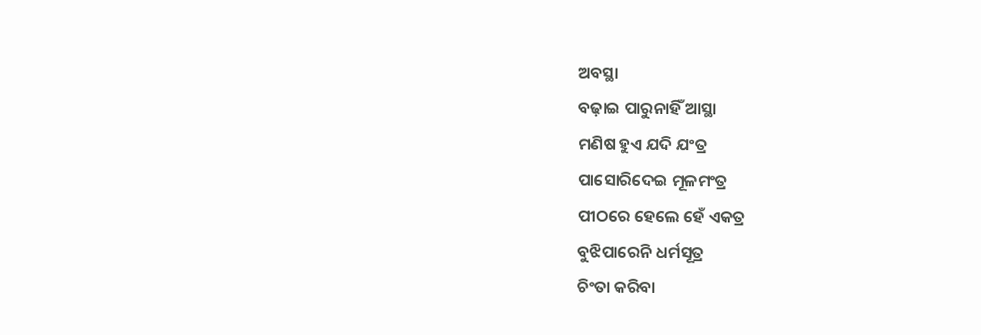ଅବସ୍ଥା
ବଢ଼ାଇ ପାରୁନାହିଁ ଆସ୍ଥା
ମଣିଷ ହୁଏ ଯଦି ଯଂତ୍ର
ପାସୋରିଦେଇ ମୂଳମଂତ୍ର
ପୀଠରେ ହେଲେ ହେଁ ଏକତ୍ର
ବୁଝିପାରେନି ଧର୍ମସୂତ୍ର
ଚିଂତା କରିବା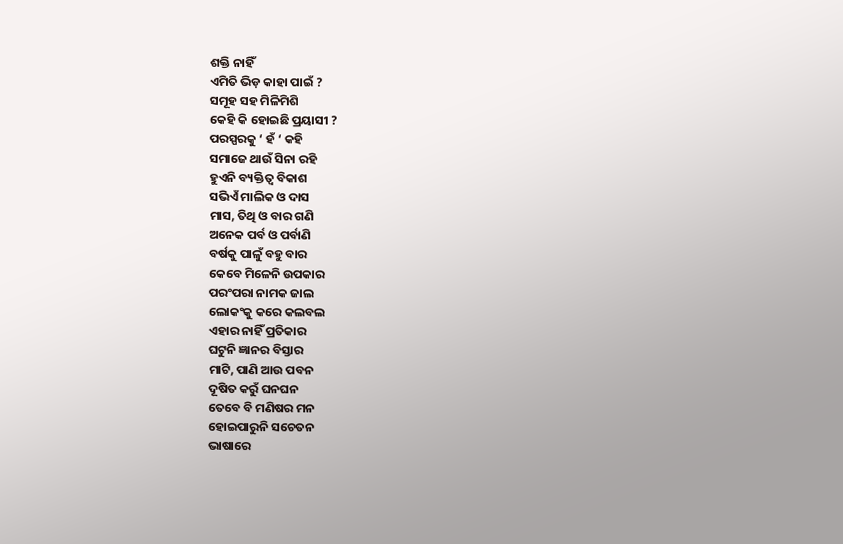ଶକ୍ତି ନାହିଁ
ଏମିତି ଭିଡ଼ କାହା ପାଇଁ ?
ସମୂହ ସହ ମିଳିମିଶି
କେହି କି ହୋଇଛି ପ୍ରୟାସୀ ?
ପରସ୍ପରକୁ ‘ ହଁ ‘ କହି
ସମାଜେ ଥାଉଁ ସିନା ରହି
ହୁଏନି ବ୍ୟକ୍ତିତ୍ବ ବିକାଶ
ସଭିଏଁ ମାଲିକ ଓ ଦାସ
ମାସ, ତିଥି ଓ ବାର ଗଣି
ଅନେକ ପର୍ବ ଓ ପର୍ବାଣି
ବର୍ଷକୁ ପାଳୁଁ ବହୁ ବାର
କେବେ ମିଳେନି ଉପକାର
ପରଂପରା ନାମକ ଜାଲ
ଲୋକଂକୁ କରେ କଲବଲ
ଏହାର ନାହିଁ ପ୍ରତିକାର
ଘଟୁନି ଜ୍ଞାନର ବିସ୍ତାର
ମାଟି, ପାଣି ଆଉ ପବନ
ଦୂଷିତ କରୁଁ ଘନଘନ
ତେବେ ବି ମଣିଷର ମନ
ହୋଇପାରୁନି ସଚେତନ
ଭାଷାରେ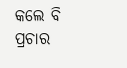କଲେ ବି ପ୍ରଚାର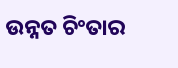ଉନ୍ନତ ଚିଂତାର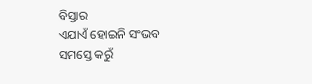ବିସ୍ତାର
ଏଯାଏଁ ହୋଇନି ସଂଭବ
ସମସ୍ତେ କରୁଁ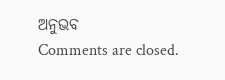ଅନୁଭବ
Comments are closed.